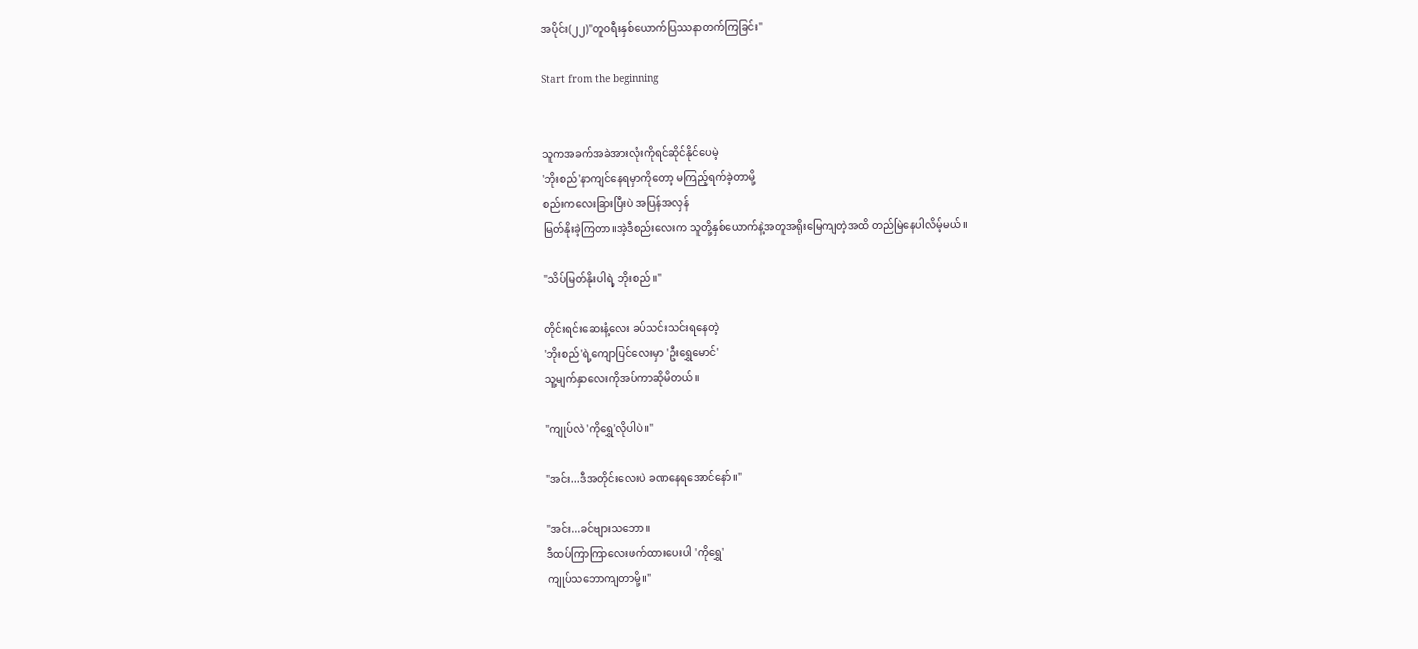အပိုင်း(၂၂)"တူဝရီးနှစ်ယောက်ပြဿနာတက်ကြခြင်း"

Start from the beginning


သူကအခက်အခဲအားလုံးကိုရင်ဆိုင်နိုင်ပေမဲ့
'ဘိုးစည်'နာကျင်နေရမှာကိုတော့ မကြည့်ရက်ခဲ့တာမို့
စည်းကလေးခြားပြီးပဲ အပြန်အလှန်
မြတ်နိုးခဲ့ကြတာ။အဲ့ဒီစည်းလေးက သူတို့နှစ်ယောက်နဲ့အတူအရိုးမြေကျတဲ့အထိ တည်မြဲနေပါလိမ့်မယ်။

"သိပ်မြတ်နိုးပါရဲ့ ဘိုးစည်။"

တိုင်းရင်းဆေးနံ့လေး ခပ်သင်းသင်းရနေတဲ့
'ဘိုးစည်'ရဲ့ကျောပြင်လေးမှာ 'ဦးရွှေမောင်'
သူ့မျက်နှာလေးကိုအပ်ကာဆိုမိတယ်။

"ကျုပ်လဲ 'ကိုရွှေ'လိုပါပဲ။"

"အင်း...ဒီအတိုင်းလေးပဲ ခဏနေရအောင်နော်။"

"အင်း...ခင်ဗျားသဘော။
ဒီထပ်ကြာကြာလေးဖက်ထားပေးပါ 'ကိုရွှေ'
ကျုပ်သဘောကျတာမို့။"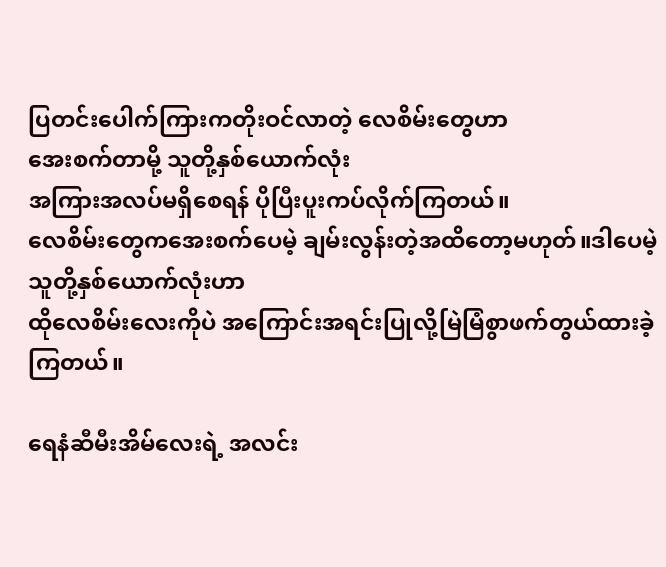ပြတင်းပေါက်ကြားကတိုးဝင်လာတဲ့ လေစိမ်းတွေဟာ
အေးစက်တာမို့ သူတို့နှစ်ယောက်လုံး
အကြားအလပ်မရှိစေရန် ပိုပြီးပူးကပ်လိုက်ကြတယ်။
လေစိမ်းတွေကအေးစက်ပေမဲ့ ချမ်းလွန်းတဲ့အထိတော့မဟုတ်။ဒါပေမဲ့သူတို့နှစ်ယောက်လုံးဟာ
ထိုလေစိမ်းလေးကိုပဲ အကြောင်းအရင်းပြုလို့မြဲမြံစွာဖက်တွယ်ထားခဲ့ကြတယ်။

ရေနံဆီမီးအိမ်လေးရဲ့ အလင်း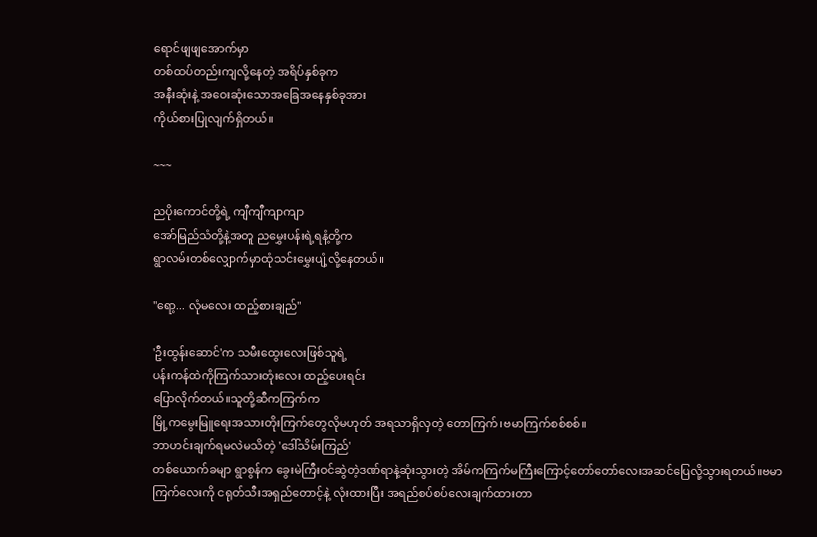ရောင်ဖျဖျအောက်မှာ
တစ်ထပ်တည်းကျလို့နေတဲ့ အရိပ်နှစ်ခုက
အနီးဆုံးနဲ့ အဝေးဆုံးသောအခြေအနေနှစ်ခုအား
ကိုယ်စားပြုလျက်ရှိတယ်။

~~~

ညပိုးကောင်တို့ရဲ့ ကျီကျီကျာကျာ
အော်မြည်သံတို့နဲ့အတူ ညမွှေးပန်းရဲ့ရနံ့တို့က
ရွာလမ်းတစ်လျှောက်မှာထုံသင်းမွှေးပျံ့လို့နေတယ်။

"ရော့... လုံမလေး ထည့်စားချည်"

'ဦးထွန်းဆောင်'က သမီးထွေးလေးဖြစ်သူရဲ့
ပန်းကန်ထဲကိုကြက်သားတုံးလေး ထည့်ပေးရင်း
ပြောလိုက်တယ်။သူတို့ဆီကကြက်က
မြို့ကမွေးမြူရေးအသားတိုးကြက်တွေလိုမဟုတ် အရသာရှိလှတဲ့ တောကြက်၊ဗမာကြက်စစ်စစ်။
ဘာဟင်းချက်ရမလဲမသိတဲ့ 'ဒေါ်သိမ်းကြည်'
တစ်ယောက်ခမျာ ရွာစွန်က ခွေးမဲကြီးဝင်ဆွဲတဲ့ဒဏ်ရာနဲ့ဆုံးသွားတဲ့ အိမ်ကကြက်မကြီးကြောင့်တော်တော်လေးအဆင်ပြေလို့သွားရတယ်။ဗမာကြက်လေးကို ငရုတ်သီးအရှည်တောင့်နဲ့ လုံးထားပြီး အရည်စပ်စပ်လေးချက်ထားတာ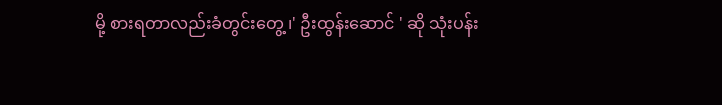မို့ စားရတာလည်းခံတွင်းတွေ့ ၊' ဦးထွန်းဆောင် ' ဆို သုံးပန်း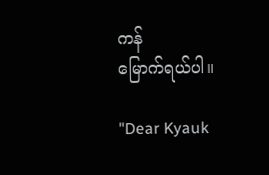ကန်
မြောက်ရယ်ပါ။

"Dear Kyauk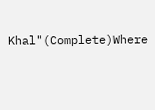Khal"(Complete)Where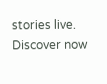stories live. Discover now